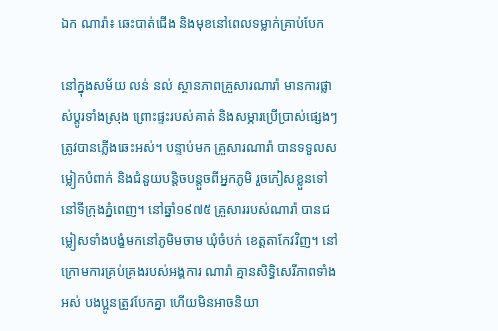ឯក ណារ៉ា៖ ឆេះបាត់ជើង និងមុខនៅពេលទម្លាក់គ្រាប់បែក

នៅក្នុងសម័យ លន់ នល់ ស្ថានភាពគ្រួសារណារ៉ា មានការផ្លាស់ប្ដូរទាំងស្រុង ព្រោះផ្ទះរបស់គាត់ និងសម្ភារប្រើប្រាស់ផ្សេងៗត្រូវបានភ្លើងឆេះអស់។ បន្ទាប់មក គ្រួសារណារ៉ា បានទទួលសម្លៀកបំពាក់ និងជំនួយបន្តិចបន្តួចពីអ្នកភូមិ រួចភៀសខ្លួនទៅនៅទីក្រុងភ្នំពេញ។ នៅឆ្នាំ១៩៧៥ គ្រួសាររបស់ណារ៉ា បានជម្លៀសទាំងបង្ខំមកនៅភូមិមចាម ឃុំចំបក់ ខេត្តតាកែវវិញ។ នៅក្រោមការគ្រប់គ្រងរបស់អង្គការ ណារ៉ា គ្មានសិទ្ធិសេរីភាពទាំងអស់ បងប្អូនត្រូវបែកគ្នា ហើយមិនអាចនិយា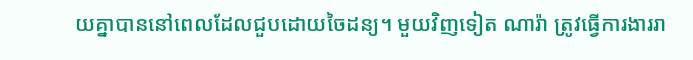យគ្នាបាននៅពេលដែលជួបដោយចៃដន្យ។ មួយវិញទៀត ណារ៉ា ត្រូវធ្វើការងាររា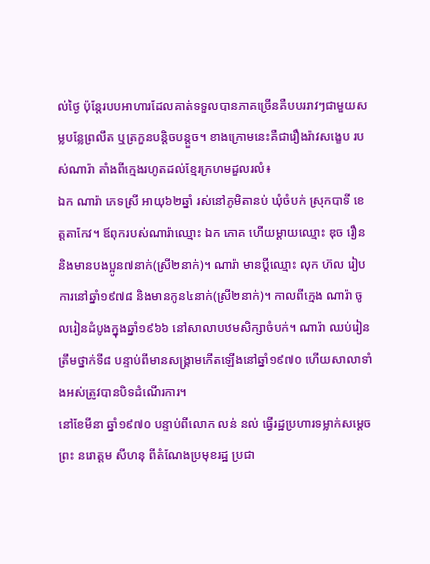ល់ថ្ងៃ ប៉ុន្តែរបបអាហារដែលគាត់ទទួលបានភាគច្រើនគឺបបររាវៗជាមួយសម្លបន្លែព្រលឹត ឬត្រកួនបន្តិចបន្តួច។ ខាងក្រោមនេះគឺជារឿងរ៉ាវសង្ខេប របស់ណារ៉ា តាំងពីក្មេងរហូតដល់ខ្មែរក្រហមដួលរលំ៖
ឯក ណារ៉ា ភេទស្រី អាយុ៦២ឆ្នាំ រស់នៅភូមិតានប់ ឃុំចំបក់ ស្រុកបាទី ខេត្តតាកែវ។ ឪពុករបស់ណារ៉ាឈ្មោះ ឯក ភោគ ហើយម្ដាយឈ្មោះ ឌុច រឿន និងមានបងប្អូន៧នាក់(ស្រី២នាក់)។ ណារ៉ា មានប្ដីឈ្មោះ លុក ហ៊ល រៀបការនៅឆ្នាំ១៩៧៨ និងមានកូន៤នាក់(ស្រី២នាក់)។ កាលពីក្មេង ណារ៉ា ចូលរៀនដំបូងក្នុងឆ្នាំ១៩៦៦ នៅសាលាបឋមសិក្សាចំបក់។ ណារ៉ា ឈប់រៀនត្រឹមថ្នាក់ទី៨ បន្ទាប់ពីមានសង្គ្រាមកើតឡើងនៅឆ្នាំ១៩៧០ ហើយសាលាទាំងអស់ត្រូវបានបិទដំណើរការ។
នៅខែមីនា ឆ្នាំ១៩៧០ បន្ទាប់ពីលោក លន់ នល់ ធ្វើរដ្ឋប្រហារទម្លាក់សម្ដេចព្រះ នរោត្តម សីហនុ ពីតំណែងប្រមុខរដ្ឋ ប្រជា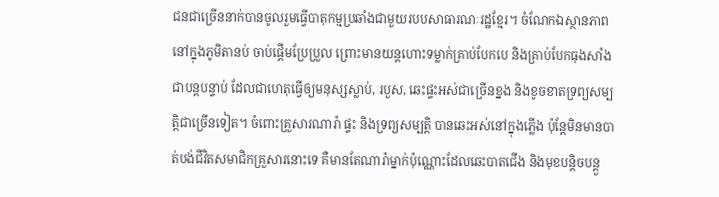ជនជាច្រើននាក់បានចូលរួមធ្វើបាតុកម្មប្រឆាំងជាមួយរបបសាធារណៈរដ្ឋខ្មែរ។ ចំណែកឯស្ថានភាពនៅក្នុងភូមិតានប់ ចាប់ផ្ដើមប្រែប្រួល ព្រោះមានយន្តហោះទម្លាក់គ្រាប់បែកបេ និងគ្រាប់បែកធុងសាំងជាបន្តបន្ទាប់ ដែលជាហេតុធ្វើឲ្យមនុស្សស្លាប់, របួស, ឆេះផ្ទះអស់ជាច្រើនខ្នង និងខូចខាតទ្រព្យសម្បត្តិជាច្រើនទៀត។ ចំពោះគ្រួសារណារ៉ា ផ្ទះ និងទ្រព្យសម្បត្តិ បានឆេះអស់នៅក្នុងភ្លើង ប៉ុន្តែមិនមានបាត់បង់ជីវិតសមាជិកគ្រួសារនោះទេ គឺមានតែណារ៉ាម្នាក់ប៉ុណ្ណោះដែលឆេះបាតជើង និងមុខបន្តិចបន្តួ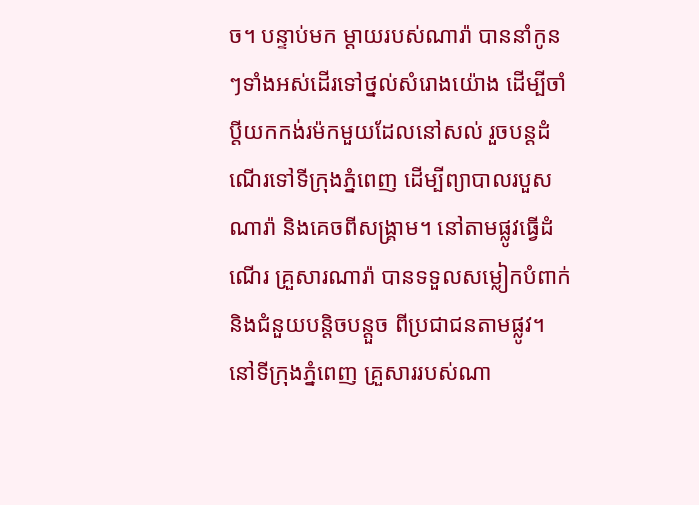ច។ បន្ទាប់មក ម្ដាយរបស់ណារ៉ា បាននាំកូនៗទាំងអស់ដើរទៅថ្នល់សំរោងយ៉ោង ដើម្បីចាំប្ដីយកកង់រម៉កមួយដែលនៅសល់ រួចបន្តដំណើរទៅទីក្រុងភ្នំពេញ ដើម្បីព្យាបាលរបួសណារ៉ា និងគេចពីសង្គ្រាម។ នៅតាមផ្លូវធ្វើដំណើរ គ្រួសារណារ៉ា បានទទួលសម្លៀកបំពាក់ និងជំនួយបន្តិចបន្តួច ពីប្រជាជនតាមផ្លូវ។ នៅទីក្រុងភ្នំពេញ គ្រួសាររបស់ណា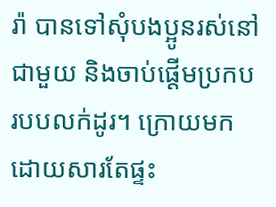រ៉ា បានទៅសុំបងប្អូនរស់នៅជាមួយ និងចាប់ផ្ដើមប្រកបរបបលក់ដូរ។ ក្រោយមក ដោយសារតែផ្ទះ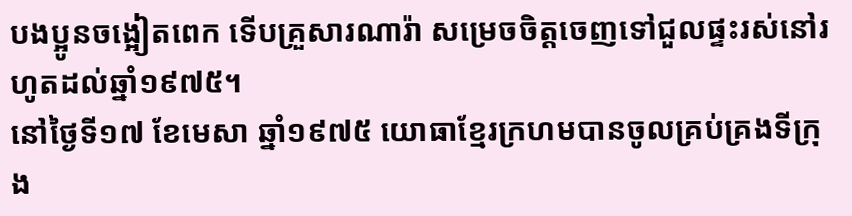បងប្អូនចង្អៀតពេក ទើបគ្រួសារណារ៉ា សម្រេចចិត្តចេញទៅជួលផ្ទះរស់នៅរហូតដល់ឆ្នាំ១៩៧៥។
នៅថ្ងៃទី១៧ ខែមេសា ឆ្នាំ១៩៧៥ យោធាខ្មែរក្រហមបានចូលគ្រប់គ្រងទីក្រុង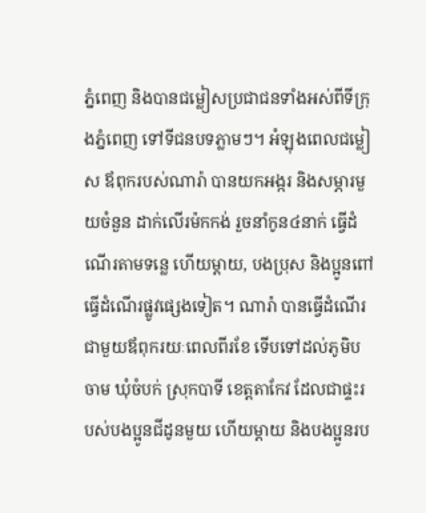ភ្នំពេញ និងបានជម្លៀសប្រជាជនទាំងអស់ពីទីក្រុងភ្នំពេញ ទៅទីជនបទភ្លាមៗ។ អំឡុងពេលជម្លៀស ឪពុករបស់ណារ៉ា បានយកអង្ករ និងសម្ភារមួយចំនួន ដាក់លើរម៉កកង់ រួចនាំកូន៤នាក់ ធ្វើដំណើរតាមទន្លេ ហើយម្ដាយ, បងប្រុស និងប្អូនពៅ ធ្វើដំណើរផ្លូវផ្សេងទៀត។ ណារ៉ា បានធ្វើដំណើរជាមួយឪពុករយៈពេលពីរខែ ទើបទៅដល់ភូមិបចាម ឃុំចំបក់ ស្រុកបាទី ខេត្តតាកែវ ដែលជាផ្ទះរបស់បងប្អូនជីដូនមួយ ហើយម្ដាយ និងបងប្អូនរប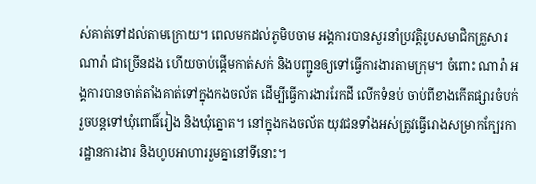ស់គាត់ទៅដល់តាមក្រោយ។ ពេលមកដល់ភូមិបចាម អង្គការបានសួរនាំប្រវត្តិរូបសមាជិកគ្រួសារណារ៉ា ជាច្រើនដង ហើយចាប់ផ្ដើមកាត់សក់ និងបញ្ជូនឲ្យទៅធ្វើការងារតាមក្រុម។ ចំពោះ ណារ៉ា អង្គការបានចាត់តាំងគាត់ទៅក្នុងកងចល័ត ដើម្បីធ្វើការងាររែកដី លើកទំនប់ ចាប់ពីខាងកើតផ្សារចំបក់ រួចបន្តទៅឃុំពោធិ៍រៀង និងឃុំត្នោត។ នៅក្នុងកងចល័ត យុវជនទាំងអស់ត្រូវធ្វើរោងសម្រាកក្បែរការដ្ឋានការងារ និងហូបអាហាររួមគ្នានៅទីនោះ។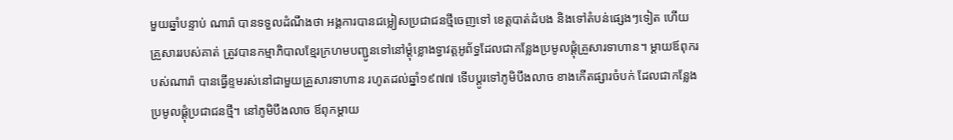មួយឆ្នាំបន្ទាប់ ណារ៉ា បានទទួលដំណឹងថា អង្គការបានជម្លៀសប្រជាជនថ្មីចេញទៅ ខេត្តបាត់ដំបង និងទៅតំបន់ផ្សេងៗទៀត ហើយគ្រួសាររបស់គាត់ ត្រូវបានកម្មាភិបាលខ្មែរក្រហមបញ្ជូនទៅនៅម្ដុំខ្លោងទ្វាវត្តអូព័ទ្ធដែលជាកន្លែងប្រមូលផ្ដុំគ្រួសារទាហាន។ ម្ដាយឪពុករបស់ណារ៉ា បានធ្វើខ្ទមរស់នៅជាមួយគ្រួសារទាហាន រហូតដល់ឆ្នាំ១៩៧៧ ទើបប្ដូរទៅភូមិបឹងលាច ខាងកើតផ្សារចំបក់ ដែលជាកន្លែងប្រមូលផ្ដុំប្រជាជនថ្មី។ នៅភូមិបឹងលាច ឪពុកម្ដាយ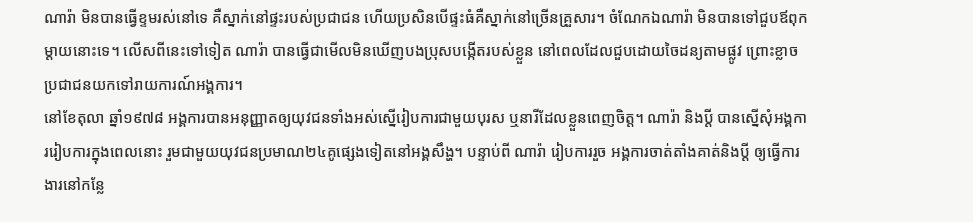ណារ៉ា មិនបានធ្វើខ្ទមរស់នៅទេ គឺស្នាក់នៅផ្ទះរបស់ប្រជាជន ហើយប្រសិនបើផ្ទះធំគឺស្នាក់នៅច្រើនគ្រួសារ។ ចំណែកឯណារ៉ា មិនបានទៅជួបឪពុកម្ដាយនោះទេ។ លើសពីនេះទៅទៀត ណារ៉ា បានធ្វើជាមើលមិនឃើញបងប្រុសបង្កើតរបស់ខ្លួន នៅពេលដែលជួបដោយចៃដន្យតាមផ្លូវ ព្រោះខ្លាចប្រជាជនយកទៅរាយការណ៍អង្គការ។
នៅខែតុលា ឆ្នាំ១៩៧៨ អង្គការបានអនុញ្ញាតឲ្យយុវជនទាំងអស់ស្នើរៀបការជាមួយបុរស ឬនារីដែលខ្លួនពេញចិត្ត។ ណារ៉ា និងប្ដី បានស្នើសុំអង្គការរៀបការក្នុងពេលនោះ រួមជាមួយយុវជនប្រមាណ២៤គូផ្សេងទៀតនៅអង្គសឹង្ហ។ បន្ទាប់ពី ណារ៉ា រៀបការរួច អង្គការចាត់តាំងគាត់និងប្ដី ឲ្យធ្វើការងារនៅកន្លែ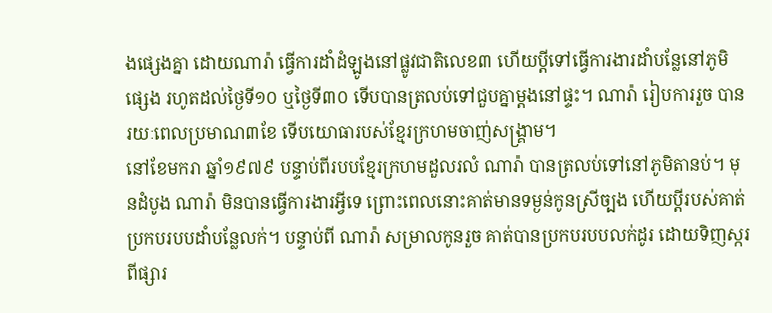ងផ្សេងគ្នា ដោយណារ៉ា ធ្វើការដាំដំឡូងនៅផ្លូវជាតិលេខ៣ ហើយប្ដីទៅធ្វើការងារដាំបន្លែនៅភូមិផ្សេង រហូតដល់ថ្ងៃទី១០ ឬថ្ងៃទី៣០ ទើបបានត្រលប់ទៅជួបគ្នាម្ដងនៅផ្ទះ។ ណារ៉ា រៀបការរួច បានរយៈពេលប្រមាណ៣ខែ ទើបយោធារបស់ខ្មែរក្រហមចាញ់សង្គ្រាម។
នៅខែមករា ឆ្នាំ១៩៧៩ បន្ទាប់ពីរបបខ្មែរក្រហមដួលរលំ ណារ៉ា បានត្រលប់ទៅនៅភូមិតានប់។ មុនដំបូង ណារ៉ា មិនបានធ្វើការងារអ្វីទេ ព្រោះពេលនោះគាត់មានទម្ងន់កូនស្រីច្បង ហើយប្ដីរបស់គាត់ប្រកបរបបដាំបន្លែលក់។ បន្ទាប់ពី ណារ៉ា សម្រាលកូនរួច គាត់បានប្រកបរបបលក់ដូរ ដោយទិញស្ករពីផ្សារ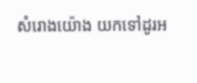សំរោងយ៉ោង យកទៅដូរអ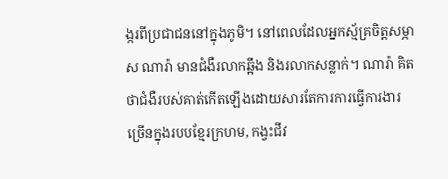ង្ករពីប្រជាជននៅក្នុងភូមិ។ នៅពេលដែលអ្នកស្ម័គ្រចិត្តសម្ភាស ណារ៉ា មានជំងឺរលាកឆ្អឹង និងរលាកសន្លាក់។ ណារ៉ា គិតថាជំងឺរបស់គាត់កើតឡើងដោយសារតែការការធ្វើការងារច្រើនក្នុងរបបខ្មែរក្រហម, កង្វះជីវ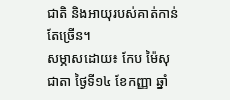ជាតិ និងអាយុរបស់គាត់កាន់តែច្រើន។
សម្ភាសដោយ៖ កែប ម៉ៃសុជាតា ថ្ងៃទី១៤ ខែកញ្ញា ឆ្នាំ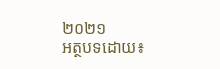២០២១
អត្ថបទដោយ៖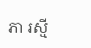ភា រស្មី